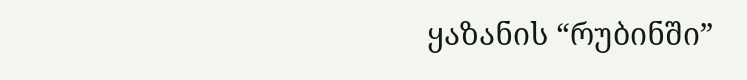ყაზანის “რუბინში”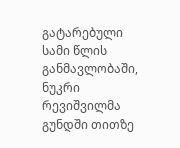გატარებული სამი წლის განმავლობაში, ნუკრი რევიშვილმა გუნდში თითზე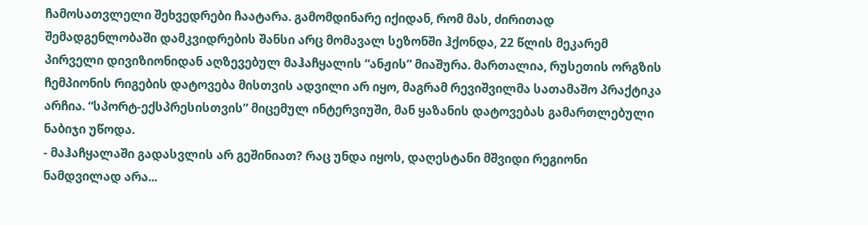ჩამოსათვლელი შეხვედრები ჩაატარა. გამომდინარე იქიდან, რომ მას, ძირითად შემადგენლობაში დამკვიდრების შანსი არც მომავალ სეზონში ჰქონდა, 22 წლის მეკარემ პირველი დივიზიონიდან აღზევებულ მაჰაჩყალის “ანჟის” მიაშურა. მართალია, რუსეთის ორგზის ჩემპიონის რიგების დატოვება მისთვის ადვილი არ იყო, მაგრამ რევიშვილმა სათამაშო პრაქტიკა არჩია. “სპორტ-ექსპრესისთვის” მიცემულ ინტერვიუში, მან ყაზანის დატოვებას გამართლებული ნაბიჯი უწოდა.
- მაჰაჩყალაში გადასვლის არ გეშინიათ? რაც უნდა იყოს, დაღესტანი მშვიდი რეგიონი ნამდვილად არა...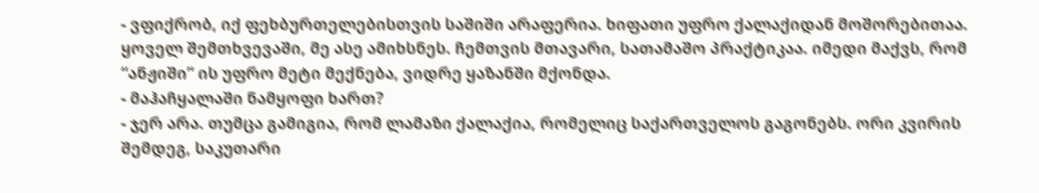- ვფიქრობ, იქ ფეხბურთელებისთვის საშიში არაფერია. ხიფათი უფრო ქალაქიდან მოშორებითაა. ყოველ შემთხვევაში, მე ასე ამიხსნეს. ჩემთვის მთავარი, სათამაშო პრაქტიკაა. იმედი მაქვს, რომ “ანჟიში” ის უფრო მეტი მექნება, ვიდრე ყაზანში მქონდა.
- მაჰაჩყალაში ნამყოფი ხართ?
- ჯერ არა. თუმცა გამიგია, რომ ლამაზი ქალაქია, რომელიც საქართველოს გაგონებს. ორი კვირის შემდეგ, საკუთარი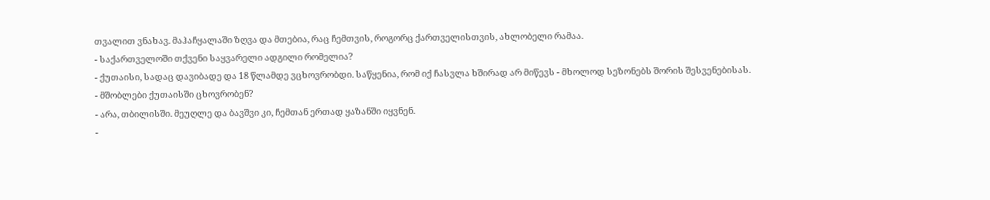თვალით ვნახავ. მაჰაჩყალაში ზღვა და მთებია, რაც ჩემთვის, როგორც ქართველისთვის, ახლობელი რამაა.
- საქართველოში თქვენი საყვარელი ადგილი რომელია?
- ქუთაისი, სადაც დავიბადე და 18 წლამდე ვცხოვრობდი. საწყენია, რომ იქ ჩასვლა ხშირად არ მიწევს - მხოლოდ სეზონებს შორის შესვენებისას.
- მშობლები ქუთაისში ცხოვრობენ?
- არა, თბილისში. მეუღლე და ბავშვი კი, ჩემთან ერთად ყაზანში იყვნენ.
-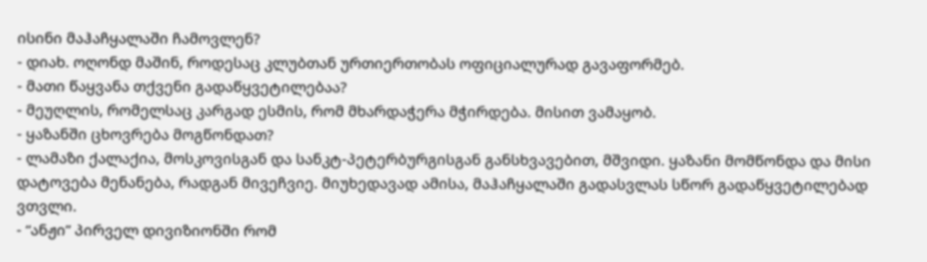ისინი მაჰაჩყალაში ჩამოვლენ?
- დიახ. ოღონდ მაშინ, როდესაც კლუბთან ურთიერთობას ოფიციალურად გავაფორმებ.
- მათი წაყვანა თქვენი გადაწყვეტილებაა?
- მეუღლის, რომელსაც კარგად ესმის, რომ მხარდაჭერა მჭირდება. მისით ვამაყობ.
- ყაზანში ცხოვრება მოგწონდათ?
- ლამაზი ქალაქია, მოსკოვისგან და სანკტ-პეტერბურგისგან განსხვავებით, მშვიდი. ყაზანი მომწონდა და მისი დატოვება მენანება, რადგან მივეჩვიე. მიუხედავად ამისა, მაჰაჩყალაში გადასვლას სწორ გადაწყვეტილებად ვთვლი.
- “ანჟი” პირველ დივიზიონში რომ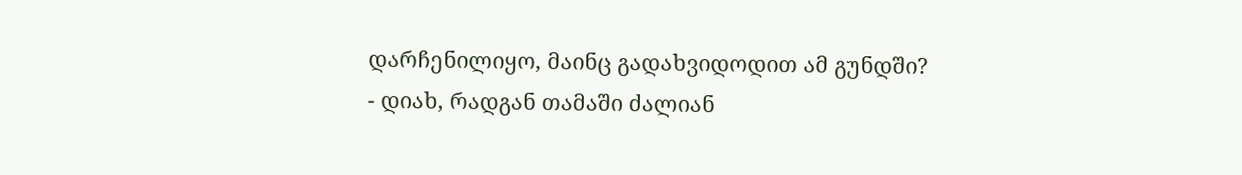დარჩენილიყო, მაინც გადახვიდოდით ამ გუნდში?
- დიახ, რადგან თამაში ძალიან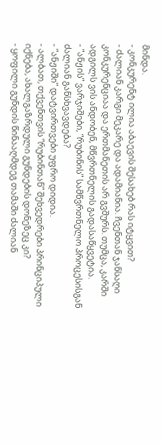მინდა.
- კონკურენტ ილია აბაევის შესახებ რას იტყვით?
- ძალიან კარგი მეკარე და ადამიანია. ჩვენთან ჯანსაღი კონკურენციაა და ერთმანეთის არ გვშურს. თუმცა, კარში ადგილს ვის ანდობენ, მწვრთნელის გადასაწყვეტია.
- “ანჟის” ვარჯიშები, “რუბინის” სამწვრთნელო პროცესისგან ძალიან განსხვავდება?
- “ანჟიში” დატვირთვები უფრო დიდია.
- ალბათ, თქვენთვის “რუბინთან” შეხვედრები პრინციპული იქნება, ახალგაზრდული გუნდების დონეზეც კი?
- ყოფილი გუნდის წინააღმდეგ თამაში ძალიან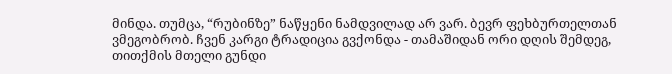მინდა. თუმცა, “რუბინზე” ნაწყენი ნამდვილად არ ვარ. ბევრ ფეხბურთელთან ვმეგობრობ. ჩვენ კარგი ტრადიცია გვქონდა - თამაშიდან ორი დღის შემდეგ, თითქმის მთელი გუნდი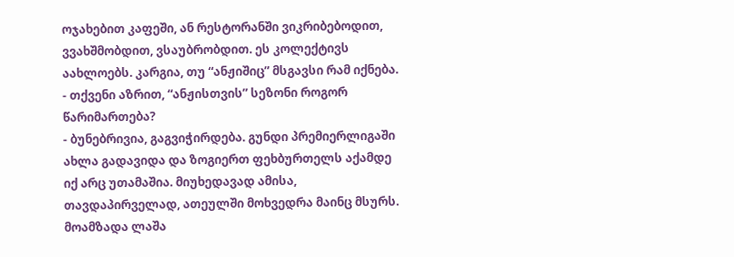ოჯახებით კაფეში, ან რესტორანში ვიკრიბებოდით, ვვახშმობდით, ვსაუბრობდით. ეს კოლექტივს აახლოებს. კარგია, თუ “ანჟიშიც” მსგავსი რამ იქნება.
- თქვენი აზრით, “ანჟისთვის” სეზონი როგორ წარიმართება?
- ბუნებრივია, გაგვიჭირდება. გუნდი პრემიერლიგაში ახლა გადავიდა და ზოგიერთ ფეხბურთელს აქამდე იქ არც უთამაშია. მიუხედავად ამისა, თავდაპირველად, ათეულში მოხვედრა მაინც მსურს.
მოამზადა ლაშა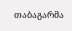თაბაგარმა